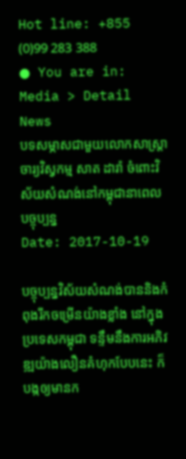Hot line: +855 (0)99 283 388
● You are in: Media > Detail News
បទសម្ភាសជាមួយលោកសាស្ត្រាចារ្យវិស្វកម្ម សាត ដារ៉ា ចំពោះវិស័យសំណង់នៅកម្ពុជានាពេលបច្ចុប្បន្ន
Date: 2017-10-19

បច្ចុប្បន្នវិស័យសំណង់បាននិងកំពុងរីកចម្រើនយ៉ាងខ្លាំង នៅក្នុងប្រទេសកម្ពុជា ទន្ទឹមនឹងការអភិវឌ្ឍយ៉ាងលឿនគំហុកបែបនេះ ក៏បង្កឲ្យមានក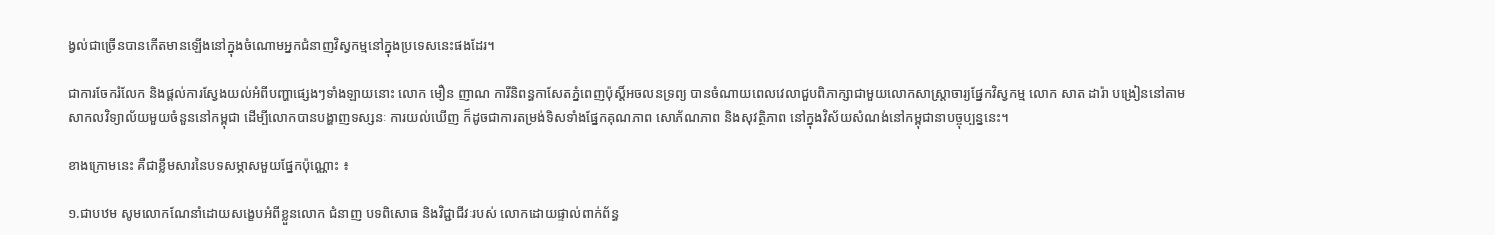ង្វល់ជាច្រើនបានកើតមានឡើងនៅក្នុងចំណោមអ្នកជំនាញវិស្វកម្មនៅក្នុងប្រទេសនេះផងដែរ។

ជាការចែករំលែក និងផ្តល់ការស្វែងយល់អំពីបញ្ហាផ្សេងៗទាំងឡាយនោះ លោក មឿន ញាណ ការីនិពន្ធកាសែតភ្នំពេញប៉ុស្តិ៍អចលនទ្រព្យ បានចំណាយពេលវេលាជួបពិភាក្សាជាមួយលោកសាស្ត្រាចារ្យផ្នែកវិស្វកម្ម លោក សាត ដារ៉ា បង្រៀននៅតាមសាកលវិទ្យាល័យមួយចំនួននៅកម្ពុជា ដើម្បីលោកបានបង្ហាញទស្សនៈ ការយល់ឃើញ ក៏ដូចជាការតម្រង់ទិសទាំងផ្នែកគុណភាព សោភ័ណភាព និងសុវត្ថិភាព នៅក្នុងវិស័យសំណង់នៅកម្ពុជានាបច្ចុប្បន្ននេះ។

ខាងក្រោមនេះ គឺជាខ្លឹមសារនៃបទសម្ភាសមួយផ្នែកប៉ុណ្ណោះ ៖

១.ជាបឋម សូមលោកណែនាំដោយសង្ខេបអំពីខ្លួនលោក ជំនាញ បទពិសោធ និងវិជ្ជាជីវៈរបស់ លោកដោយផ្ទាល់ពាក់ព័ន្ធ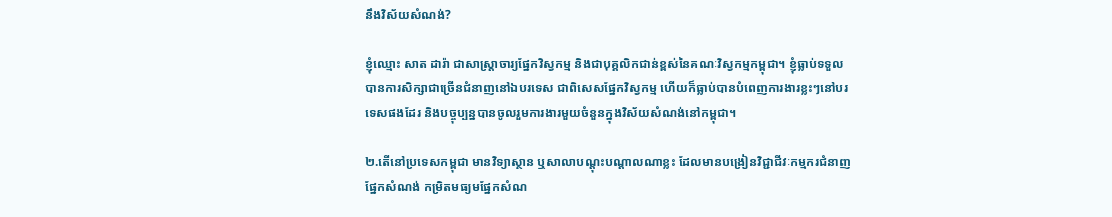នឹងវិស័យសំណង់?

ខ្ញុំឈ្មោះ សាត ដារ៉ា ជាសាស្ត្រាចារ្យផ្នែកវិស្វកម្ម និងជាបុគ្គលិកជាន់ខ្ពស់នៃគណៈវិស្វកម្មកម្ពុជា។ ខ្ញុំធ្លាប់ទទួលបានការសិក្សាជាច្រើនជំនាញនៅឯបរទេស ជាពិសេសផ្នែកវិស្វកម្ម ហើយក៏ធ្លាប់បានបំពេញការងារខ្លះៗនៅបរទេសផងដែរ និងបច្ចុប្បន្នបានចូលរួមការងារមួយចំនួនក្នុងវិស័យសំណង់នៅកម្ពុជា។

២.តើនៅប្រទេសកម្ពុជា មានវិទ្យាស្ថាន ឬសាលាបណ្តុះបណ្តាលណាខ្លះ ដែលមានបង្រៀនវិជ្ជាជីវៈកម្មករជំនាញផ្នែកសំណង់ កម្រិតមធ្យមផ្នែកសំណ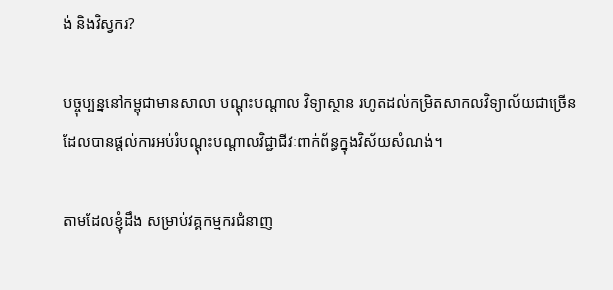ង់ និងវិស្វករ?

បច្ចុប្បន្ននៅកម្ពុជាមានសាលា បណ្តុះបណ្តាល វិទ្យាស្ថាន រហូតដល់កម្រិតសាកលវិទ្យាល័យជាច្រើន ដែលបានផ្តល់ការអប់រំបណ្តុះបណ្តាលវិជ្ជាជីវៈពាក់ព័ន្ធក្នុងវិស័យសំណង់។

តាមដែលខ្ញុំដឹង សម្រាប់វគ្គកម្មករជំនាញ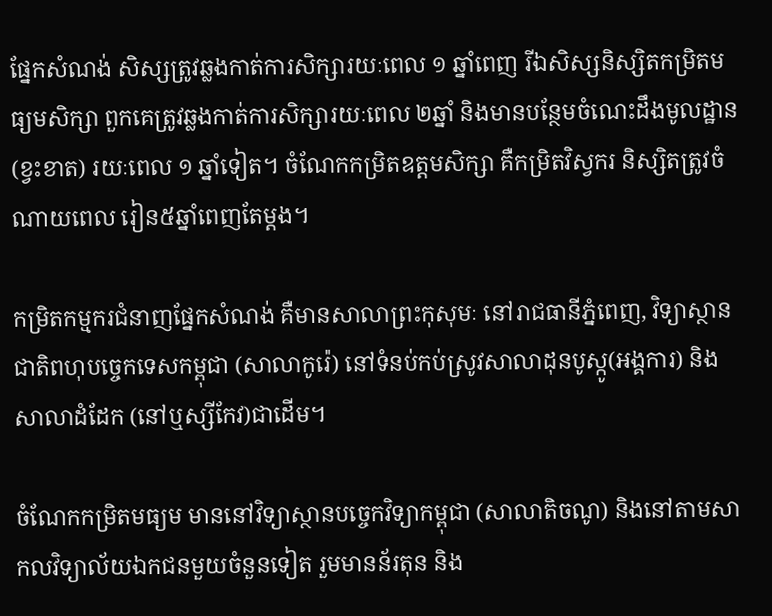ផ្នែកសំណង់ សិស្សត្រូវឆ្លងកាត់ការសិក្សារយៈពេល ១ ឆ្នាំពេញ រីឯសិស្សនិស្សិតកម្រិតមធ្យមសិក្សា ពួកគេត្រូវឆ្លងកាត់ការសិក្សារយៈពេល ២ឆ្នាំ និងមានបន្ថែមចំណេះដឹងមូលដ្ឋាន (ខ្វះខាត) រយៈពេល ១ ឆ្នាំទៀត។ ចំណែកកម្រិតឧត្តមសិក្សា គឺកម្រិតវិស្វករ និស្សិតត្រូវចំណាយពេល រៀន៥ឆ្នាំពេញតែម្តង។

កម្រិតកម្មករជំនាញផ្នែកសំណង់ គឺមានសាលាព្រះកុសុមៈ នៅរាជធានីភ្នំពេញ, វិទ្យាស្ថានជាតិពហុបច្ចេកទេសកម្ពុជា (សាលាកូរ៉េ) នៅទំនប់កប់ស្រូវសាលាដុនបូស្កូ(អង្គការ) និងសាលាដំដែក (នៅឬស្សីកែវ)ជាដើម។

ចំណែកកម្រិតមធ្យម មាននៅវិទ្យាស្ថានបច្ចេកវិទ្យាកម្ពុជា (សាលាតិចណូ) និងនៅតាមសាកលវិទ្យាល័យឯកជនមួយចំនួនទៀត រួមមានន័រតុន និង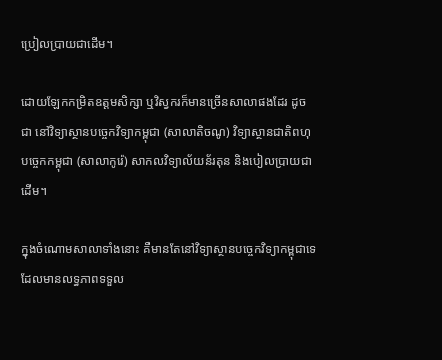ប្រៀលប្រាយជាដើម។

ដោយឡែកកម្រិតឧត្តមសិក្សា ឬវិស្វករក៏មានច្រើនសាលាផងដែរ ដូចជា នៅវិទ្យាស្ថានបច្ចេកវិទ្យាកម្ពុជា (សាលាតិចណូ) វិទ្យាស្ថានជាតិពហុបច្ចេកកម្ពុជា (សាលាកូរ៉េ) សាកលវិទ្យាល័យន័រតុន និងបៀលប្រាយជាដើម។

ក្នុងចំណោមសាលាទាំងនោះ គឺមានតែនៅវិទ្យាស្ថានបច្ចេកវិទ្យាកម្ពុជាទេ ដែលមានលទ្ធភាពទទួល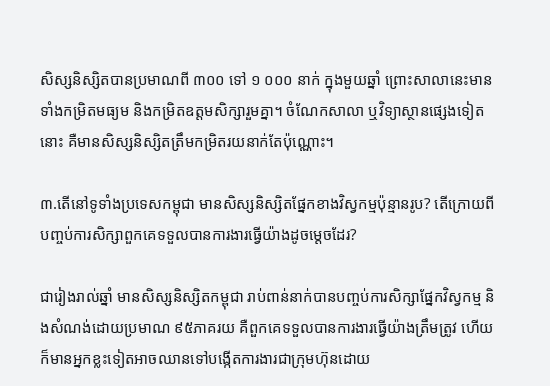សិស្សនិស្សិតបានប្រមាណពី ៣០០ ទៅ ១ ០០០ នាក់ ក្នុងមួយឆ្នាំ ព្រោះសាលានេះមានទាំងកម្រិតមធ្យម និងកម្រិតឧត្តមសិក្សារួមគ្នា។ ចំណែកសាលា ឬវិទ្យាស្ថានផ្សេងទៀតនោះ គឺមានសិស្សនិស្សិតត្រឹមកម្រិតរយនាក់តែប៉ុណ្ណោះ។

៣.តើនៅទូទាំងប្រទេសកម្ពុជា មានសិស្សនិស្សិតផ្នែកខាងវិស្វកម្មប៉ុន្មានរូប? តើក្រោយពីបញ្ចប់ការសិក្សាពួកគេទទួលបានការងារធ្វើយ៉ាងដូចម្តេចដែរ?

ជារៀងរាល់ឆ្នាំ មានសិស្សនិស្សិតកម្ពុជា រាប់ពាន់នាក់បានបញ្ចប់ការសិក្សាផ្នែកវិស្វកម្ម និងសំណង់ដោយប្រមាណ ៩៥ភាគរយ គឺពួកគេទទួលបានការងារធ្វើយ៉ាងត្រឹមត្រូវ ហើយក៏មានអ្នកខ្លះទៀតអាចឈានទៅបង្កើតការងារជាក្រុមហ៊ុនដោយ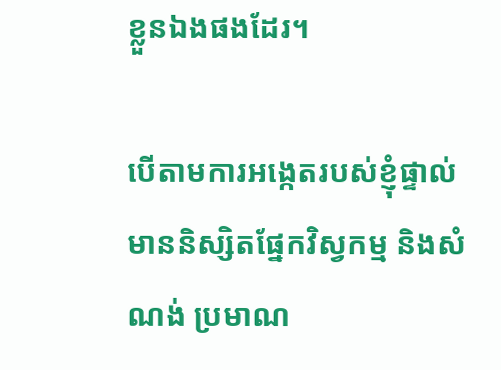ខ្លួនឯងផងដែរ។

បើតាមការអង្កេតរបស់ខ្ញុំផ្ទាល់ មាននិស្សិតផ្នែកវិស្វកម្ម និងសំណង់ ប្រមាណ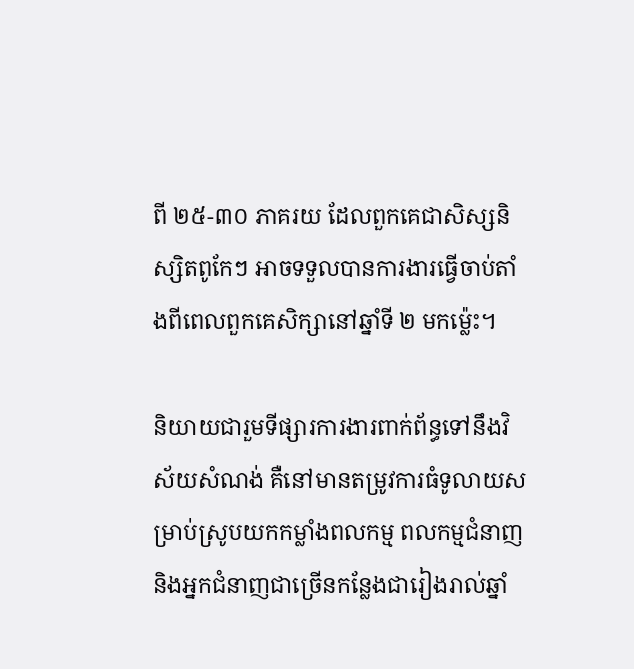ពី ២៥-៣០ ភាគរយ ដែលពួកគេជាសិស្សនិស្សិតពូកែៗ អាចទទួលបានការងារធ្វើចាប់តាំងពីពេលពួកគេសិក្សានៅឆ្នាំទី ២ មកម្ល៉េះ។

និយាយជារួមទីផ្សារការងារពាក់ព័ន្ធទៅនឹងវិស័យសំណង់ គឺនៅមានតម្រូវការធំទូលាយសម្រាប់ស្រូបយកកម្លាំងពលកម្ម ពលកម្មជំនាញ និងអ្នកជំនាញជាច្រើនកន្លែងជារៀងរាល់ឆ្នាំ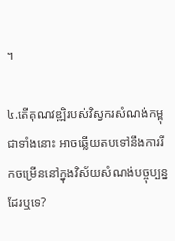។

៤.តើគុណវឌ្ឍិរបស់វិស្វករសំណង់កម្ពុជាទាំងនោះ អាចឆ្លើយតបទៅនឹងការរីកចម្រើននៅក្នុងវិស័យសំណង់បច្ចុប្បន្នដែរឬទេ?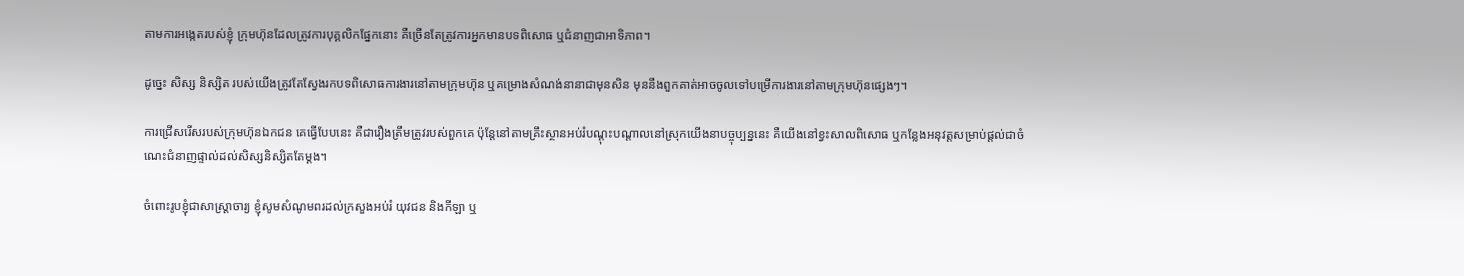តាមការអង្កេតរបស់ខ្ញុំ ក្រុមហ៊ុនដែលត្រូវការបុគ្គលិកផ្នែកនោះ គឺច្រើនតែត្រូវការអ្នកមានបទពិសោធ ឬជំនាញជាអាទិភាព។

ដូច្នេះ សិស្ស និស្សិត របស់យើងត្រូវតែស្វែងរកបទពិសោធការងារនៅតាមក្រុមហ៊ុន ឬគម្រោងសំណង់នានាជាមុនសិន មុននឹងពួកគាត់អាចចូលទៅបម្រើការងារនៅតាមក្រុមហ៊ុនផ្សេងៗ។

ការជ្រើសរើសរបស់ក្រុមហ៊ុនឯកជន គេធ្វើបែបនេះ គឺជារឿងត្រឹមត្រូវរបស់ពួកគេ ប៉ុន្តែនៅតាមគ្រឹះស្ថានអប់រំបណ្តុះបណ្តាលនៅស្រុកយើងនាបច្ចុប្បន្ននេះ គឺយើងនៅខ្វះសាលពិសោធ ឬកន្លែងអនុវត្តសម្រាប់ផ្តល់ជាចំណេះជំនាញផ្ទាល់ដល់សិស្សនិស្សិតតែម្តង។

ចំពោះរូបខ្ញុំជាសាស្ត្រាចារ្យ ខ្ញុំសូមសំណូមពរដល់ក្រសួងអប់រំ យុវជន និងកីឡា ឬ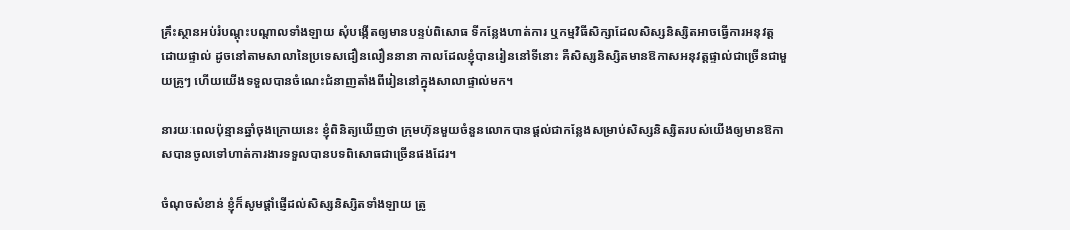គ្រឹះស្ថានអប់រំបណ្តុះបណ្តាលទាំងឡាយ សុំបង្កើតឲ្យមានបន្ទប់ពិសោធ ទីកន្លែងហាត់ការ ឬកម្មវិធីសិក្សាដែលសិស្សនិស្សិតអាចធ្វើការអនុវត្តដោយផ្ទាល់ ដូចនៅតាមសាលានៃប្រទេសជឿនលឿននានា កាលដែលខ្ញុំបានរៀននៅទីនោះ គឺសិស្សនិស្សិតមានឱកាសអនុវត្តផ្ទាល់ជាច្រើនជាមួយគ្រូៗ ហើយយើងទទួលបានចំណេះជំនាញតាំងពីរៀននៅក្នុងសាលាផ្ទាល់មក។

នារយៈពេលប៉ុន្មានឆ្នាំចុងក្រោយនេះ ខ្ញុំពិនិត្យឃើញថា ក្រុមហ៊ុនមួយចំនួនលោកបានផ្តល់ជាកន្លែងសម្រាប់សិស្សនិស្សិតរបស់យើងឲ្យមានឱកាសបានចូលទៅហាត់ការងារទទួលបានបទពិសោធជាច្រើនផងដែរ។

ចំណុចសំខាន់ ខ្ញុំក៏សូមផ្តាំផ្ញើដល់សិស្សនិស្សិតទាំងឡាយ ត្រូ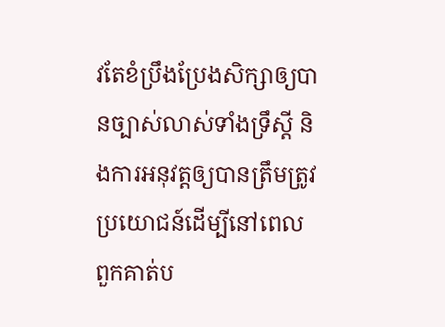វតែខំប្រឹងប្រែងសិក្សាឲ្យបានច្បាស់លាស់ទាំងទ្រឹស្តី និងការអនុវត្តឲ្យបានត្រឹមត្រូវ ប្រយោជន៍ដើម្បីនៅពេលពួកគាត់ប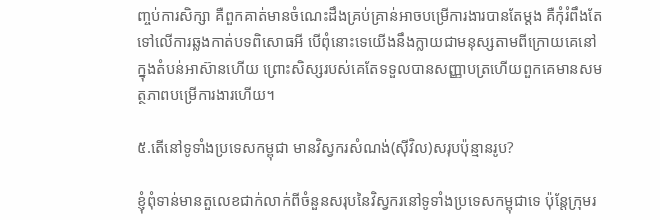ញ្ចប់ការសិក្សា គឺពួកគាត់មានចំណេះដឹងគ្រប់គ្រាន់អាចបម្រើការងារបានតែម្តង គឺកុំរំពឹងតែទៅលើការឆ្លងកាត់បទពិសោធអី បើពុំនោះទេយើងនឹងក្លាយជាមនុស្សតាមពីក្រោយគេនៅក្នុងតំបន់អាស៊ានហើយ ព្រោះសិស្សរបស់គេតែទទួលបានសញ្ញាបត្រហើយពួកគេមានសមត្ថភាពបម្រើការងារហើយ។

៥.តើនៅទូទាំងប្រទេសកម្ពុជា មានវិស្វករសំណង់(ស៊ីវិល)សរុបប៉ុន្មានរូប?

ខ្ញុំពុំទាន់មានតួលេខជាក់លាក់ពីចំនួនសរុបនៃវិស្វករនៅទូទាំងប្រទេសកម្ពុជាទេ ប៉ុន្តែក្រុមរ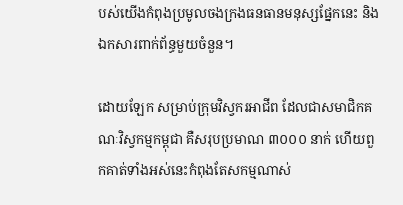បស់យើងកំពុងប្រមូលចងក្រងធនធានមនុស្សផ្នែកនេះ និងឯកសារពាក់ព័ន្ធមួយចំនួន។

ដោយឡែក សម្រាប់ក្រុមវិស្វករអាជីព ដែលជាសមាជិកគណៈវិស្វកម្មកម្ពុជា គឺសរុបប្រមាណ ៣០០០ នាក់ ហើយពួកគាត់ទាំងអស់នេះកំពុងតែសកម្មណាស់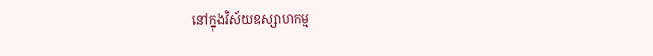នៅក្នុងវិស័យឧស្សាហកម្ម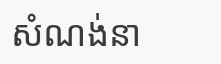សំណង់នា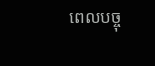ពេលបច្ចុ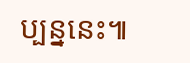ប្បន្ននេះ៕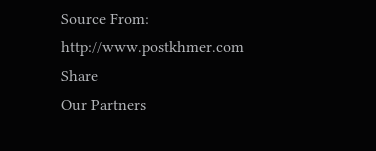Source From: http://www.postkhmer.com
Share
Our Partners